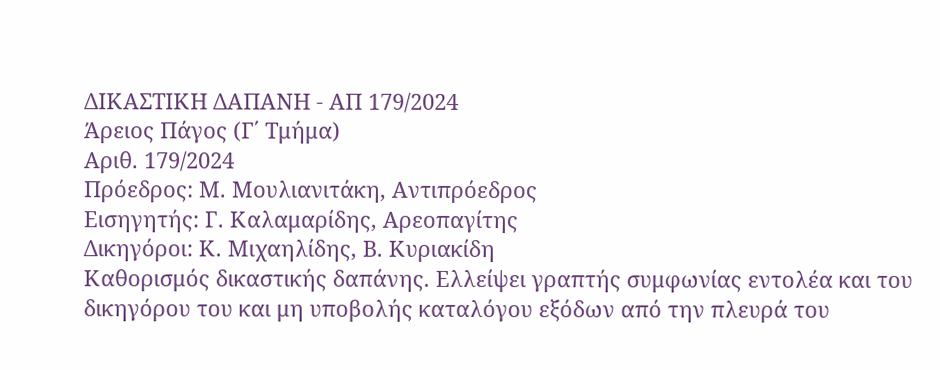ΔΙΚΑΣΤΙΚΗ ΔΑΠΑΝΗ - ΑΠ 179/2024
Άρειος Πάγος (Γ΄ Τμήμα)
Αριθ. 179/2024
Πρόεδρος: Μ. Μουλιανιτάκη, Αντιπρόεδρος
Εισηγητής: Γ. Καλαμαρίδης, Αρεοπαγίτης
Δικηγόροι: Κ. Μιχαηλίδης, Β. Κυριακίδη
Καθορισμός δικαστικής δαπάνης. Ελλείψει γραπτής συμφωνίας εντολέα και του δικηγόρου του και μη υποβολής καταλόγου εξόδων από την πλευρά του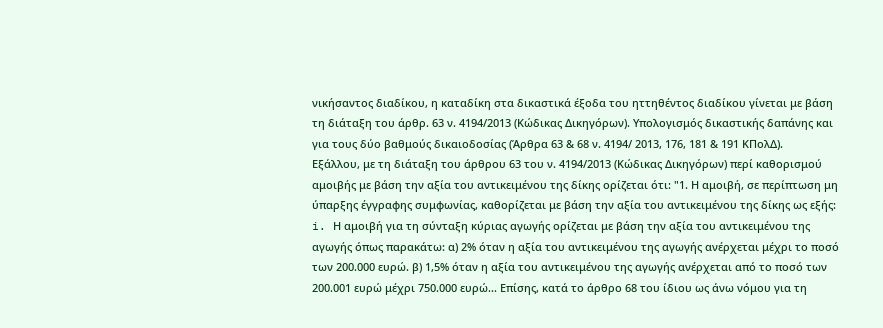νικήσαντος διαδίκου, η καταδίκη στα δικαστικά έξοδα του ηττηθέντος διαδίκου γίνεται με βάση τη διάταξη του άρθρ. 63 ν. 4194/2013 (Κώδικας Δικηγόρων). Υπολογισμός δικαστικής δαπάνης και για τους δύο βαθμούς δικαιοδοσίας (Άρθρα 63 & 68 ν. 4194/ 2013, 176, 181 & 191 ΚΠολΔ).
Εξάλλου, με τη διάταξη του άρθρου 63 του ν. 4194/2013 (Κώδικας Δικηγόρων) περί καθορισμού αμοιβής με βάση την αξία του αντικειμένου της δίκης ορίζεται ότι: "1. Η αμοιβή, σε περίπτωση μη ύπαρξης έγγραφης συμφωνίας, καθορίζεται με βάση την αξία του αντικειμένου της δίκης ως εξής: i. Η αμοιβή για τη σύνταξη κύριας αγωγής ορίζεται με βάση την αξία του αντικειμένου της αγωγής όπως παρακάτω: α) 2% όταν η αξία του αντικειμένου της αγωγής ανέρχεται μέχρι το ποσό των 200.000 ευρώ. β) 1,5% όταν η αξία του αντικειμένου της αγωγής ανέρχεται από το ποσό των 200.001 ευρώ μέχρι 750.000 ευρώ... Επίσης, κατά το άρθρο 68 του ίδιου ως άνω νόμου για τη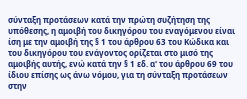σύνταξη προτάσεων κατά την πρώτη συζήτηση της υπόθεσης, η αμοιβή του δικηγόρου του εναγόμενου είναι ίση με την αμοιβή της § 1 του άρθρου 63 του Κώδικα και του δικηγόρου του ενάγοντος ορίζεται στο μισό της αμοιβής αυτής, ενώ κατά την § 1 εδ. α' του άρθρου 69 του ίδιου επίσης ως άνω νόμου, για τη σύνταξη προτάσεων στην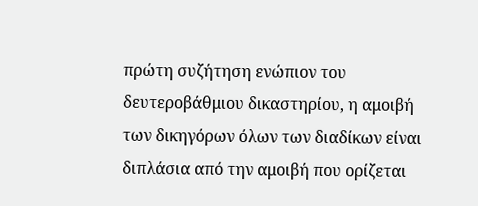πρώτη συζήτηση ενώπιον του δευτεροβάθμιου δικαστηρίου, η αμοιβή των δικηγόρων όλων των διαδίκων είναι διπλάσια από την αμοιβή που ορίζεται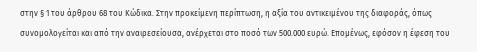στην § 1 του άρθρου 68 του Κώδικα. Στην προκείμενη περίπτωση, η αξία του αντικειμένου της διαφοράς, όπως συνομολογείται και από την αναιρεσείουσα, ανέρχεται στο ποσό των 500.000 ευρώ. Επομένως, εφόσον η έφεση του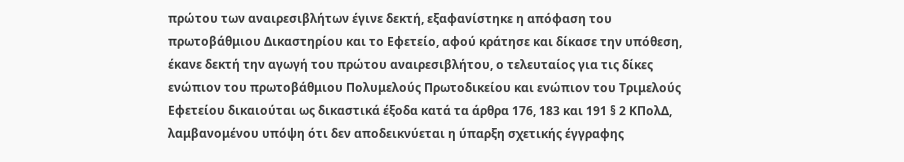πρώτου των αναιρεσιβλήτων έγινε δεκτή, εξαφανίστηκε η απόφαση του πρωτοβάθμιου Δικαστηρίου και το Εφετείο, αφού κράτησε και δίκασε την υπόθεση, έκανε δεκτή την αγωγή του πρώτου αναιρεσιβλήτου, ο τελευταίος για τις δίκες ενώπιον του πρωτοβάθμιου Πολυμελούς Πρωτοδικείου και ενώπιον του Τριμελούς Εφετείου δικαιούται ως δικαστικά έξοδα κατά τα άρθρα 176, 183 και 191 § 2 ΚΠολΔ, λαμβανομένου υπόψη ότι δεν αποδεικνύεται η ύπαρξη σχετικής έγγραφης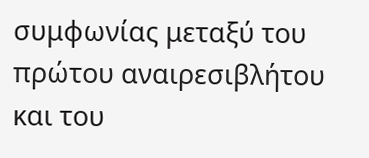συμφωνίας μεταξύ του πρώτου αναιρεσιβλήτου και του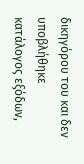δικηγόρου του και δεν υποβλήθηκε κατάλογος εξόδων,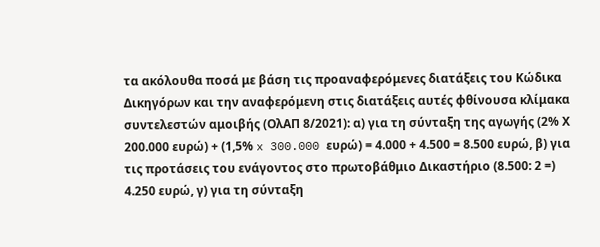τα ακόλουθα ποσά με βάση τις προαναφερόμενες διατάξεις του Κώδικα Δικηγόρων και την αναφερόμενη στις διατάξεις αυτές φθίνουσα κλίμακα συντελεστών αμοιβής (ΟλΑΠ 8/2021): α) για τη σύνταξη της αγωγής (2% Χ 200.000 ευρώ) + (1,5% x 300.000 ευρώ) = 4.000 + 4.500 = 8.500 ευρώ, β) για τις προτάσεις του ενάγοντος στο πρωτοβάθμιο Δικαστήριο (8.500: 2 =) 4.250 ευρώ, γ) για τη σύνταξη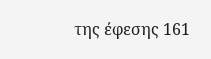της έφεσης 161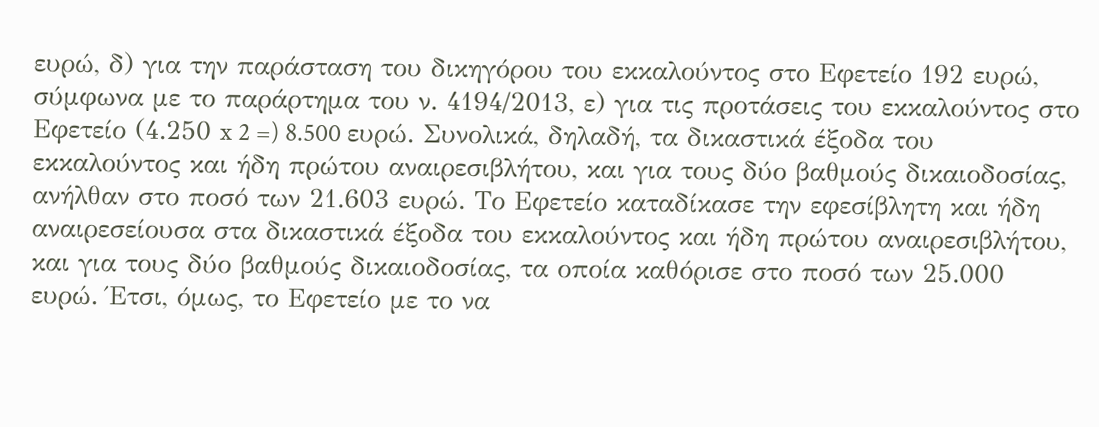ευρώ, δ) για την παράσταση του δικηγόρου του εκκαλούντος στο Εφετείο 192 ευρώ, σύμφωνα με το παράρτημα του ν. 4194/2013, ε) για τις προτάσεις του εκκαλούντος στο Εφετείο (4.250 x 2 =) 8.500 ευρώ. Συνολικά, δηλαδή, τα δικαστικά έξοδα του εκκαλούντος και ήδη πρώτου αναιρεσιβλήτου, και για τους δύο βαθμούς δικαιοδοσίας, ανήλθαν στο ποσό των 21.603 ευρώ. Το Εφετείο καταδίκασε την εφεσίβλητη και ήδη αναιρεσείουσα στα δικαστικά έξοδα του εκκαλούντος και ήδη πρώτου αναιρεσιβλήτου, και για τους δύο βαθμούς δικαιοδοσίας, τα οποία καθόρισε στο ποσό των 25.000 ευρώ. Έτσι, όμως, το Εφετείο με το να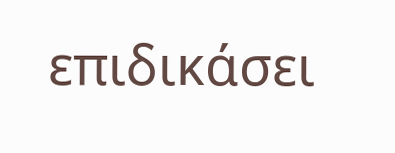επιδικάσει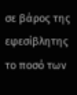σε βάρος της εφεσίβλητης το ποσό των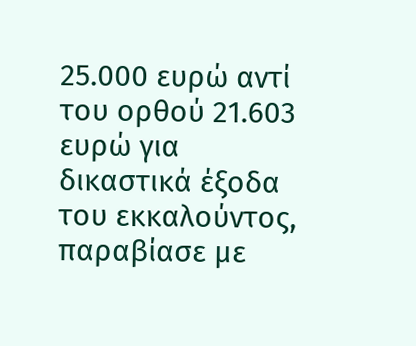25.000 ευρώ αντί του ορθού 21.603 ευρώ για δικαστικά έξοδα του εκκαλούντος, παραβίασε με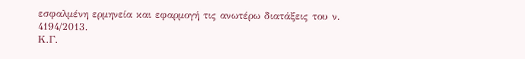εσφαλμένη ερμηνεία και εφαρμογή τις ανωτέρω διατάξεις του ν. 4194/2013.
Κ.Γ.